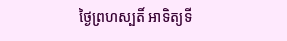ថ្ងៃព្រហស្បតិ៍ អាទិត្យទី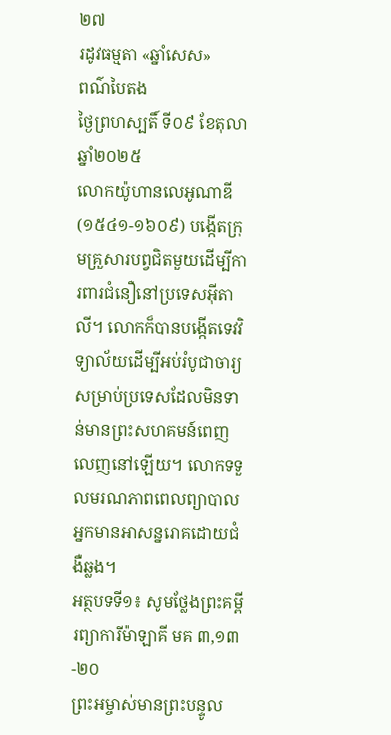២៧
រដូវធម្មតា «ឆ្នាំសេស»
ពណ៌បៃតង
ថ្ងៃព្រហស្បតិ៍ ទី០៩ ខែតុលា ឆ្នាំ២០២៥
លោកយ៉ូហានលេអូណាឌី (១៥៤១-១៦០៩) បង្កើតក្រុមគ្រួសារបព្វជិតមួយដើម្បីការពារជំនឿនៅប្រទេសអ៊ីតាលី។ លោកក៏បានបង្កើតទេវវិទ្យាល័យដើម្បីអប់រំបូជាចារ្យសម្រាប់ប្រទេសដែលមិនទាន់មានព្រះសហគមន៍ពេញលេញនៅឡើយ។ លោកទទួលមរណភាពពេលព្យាបាលអ្នកមានអាសន្នរោគដោយជំងឺឆ្លង។
អត្ថបទទី១៖ សូមថ្លែងព្រះគម្ពីរព្យាការីម៉ាឡាគី មគ ៣,១៣-២០
ព្រះអម្ចាស់មានព្រះបន្ទូល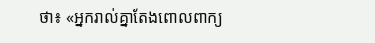ថា៖ «អ្នករាល់គ្នាតែងពោលពាក្យ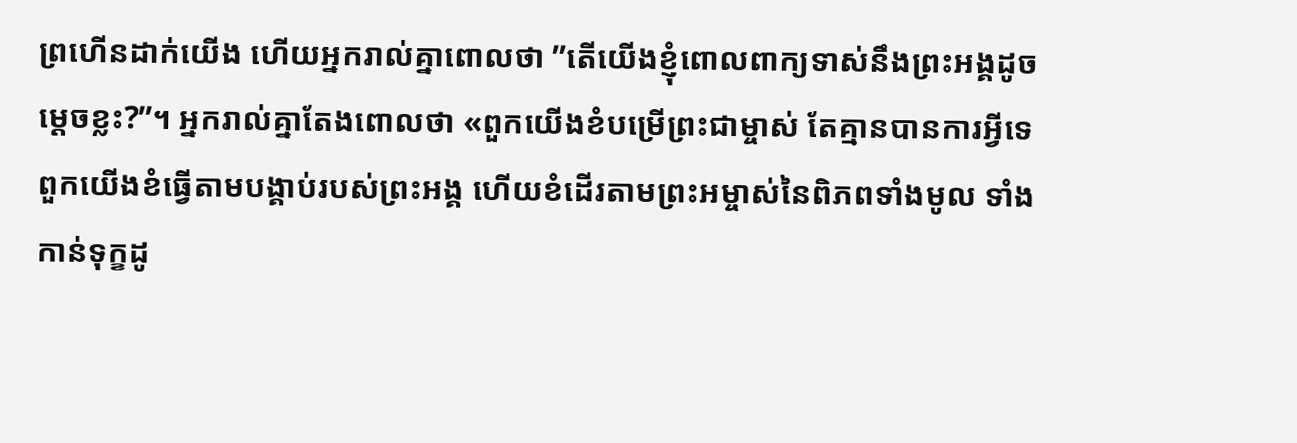ព្រហើនដាក់យើង ហើយអ្នករាល់គ្នាពោលថា ”តើយើងខ្ញុំពោលពាក្យទាស់នឹងព្រះអង្គដូចម្ដេចខ្លះ?”។ អ្នករាល់គ្នាតែងពោលថា «ពួកយើងខំបម្រើព្រះជាម្ចាស់ តែគ្មានបានការអ្វីទេ ពួកយើងខំធ្វើតាមបង្គាប់របស់ព្រះអង្គ ហើយខំដើរតាមព្រះអម្ចាស់នៃពិភពទាំងមូល ទាំងកាន់ទុក្ខដូ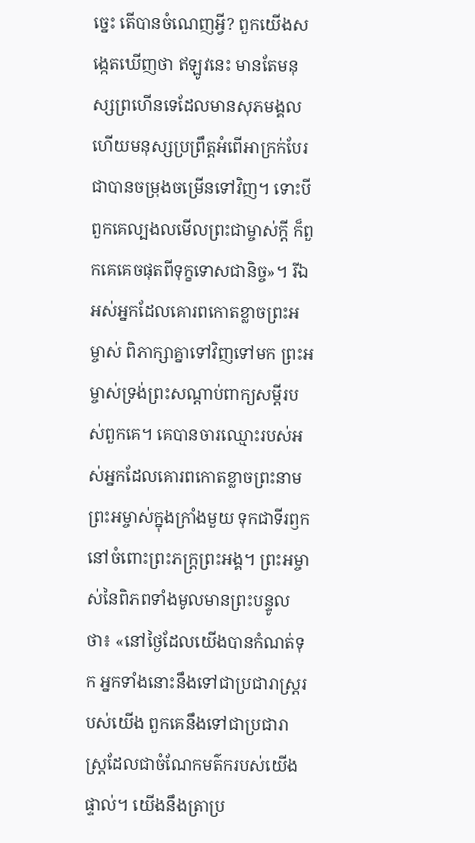ច្នេះ តើបានចំណេញអ្វី? ពួកយើងសង្កេតឃើញថា ឥឡូវនេះ មានតែមនុស្សព្រហើនទេដែលមានសុភមង្គល ហើយមនុស្សប្រព្រឹត្តអំពើអាក្រក់បែរជាបានចម្រុងចម្រើនទៅវិញ។ ទោះបីពួកគេល្បងលមើលព្រះជាម្ចាស់ក្ដី ក៏ពួកគេគេចផុតពីទុក្ខទោសជានិច្ច»។ រីឯអស់អ្នកដែលគោរពកោតខ្លាចព្រះអម្ចាស់ ពិភាក្សាគ្នាទៅវិញទៅមក ព្រះអម្ចាស់ទ្រង់ព្រះសណ្ដាប់ពាក្យសម្ដីរបស់ពួកគេ។ គេបានចារឈ្មោះរបស់អស់អ្នកដែលគោរពកោតខ្លាចព្រះនាមព្រះអម្ចាស់ក្នុងក្រាំងមួយ ទុកជាទីរឭកនៅចំពោះព្រះភក្រ្តព្រះអង្គ។ ព្រះអម្ចាស់នៃពិភពទាំងមូលមានព្រះបន្ទូលថា៖ «នៅថ្ងៃដែលយើងបានកំណត់ទុក អ្នកទាំងនោះនឹងទៅជាប្រជារាស្រ្ដរបស់យើង ពួកគេនឹងទៅជាប្រជារាស្រ្ដដែលជាចំណែកមត៌ករបស់យើងផ្ទាល់។ យើងនឹងត្រាប្រ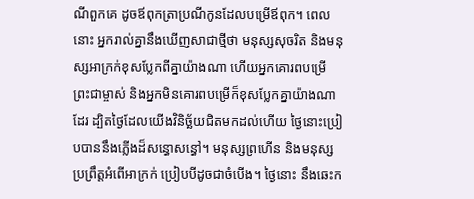ណីពួកគេ ដូចឪពុកត្រាប្រណីកូនដែលបម្រើឪពុក។ ពេលនោះ អ្នករាល់គ្នានឹងឃើញសាជាថ្មីថា មនុស្សសុចរិត និងមនុស្សអាក្រក់ខុសប្លែកពីគ្នាយ៉ាងណា ហើយអ្នកគោរពបម្រើព្រះជាម្ចាស់ និងអ្នកមិនគោរពបម្រើក៏ខុសប្លែកគ្នាយ៉ាងណាដែរ ដ្បិតថ្ងៃដែលយើងវិនិច្ឆ័យជិតមកដល់ហើយ ថ្ងៃនោះប្រៀបបាននឹងភ្លើងដ៏សន្ធោសន្ធៅ។ មនុស្សព្រហើន និងមនុស្សប្រព្រឹត្ដអំពើអាក្រក់ ប្រៀបបីដូចជាចំបើង។ ថ្ងៃនោះ នឹងឆេះក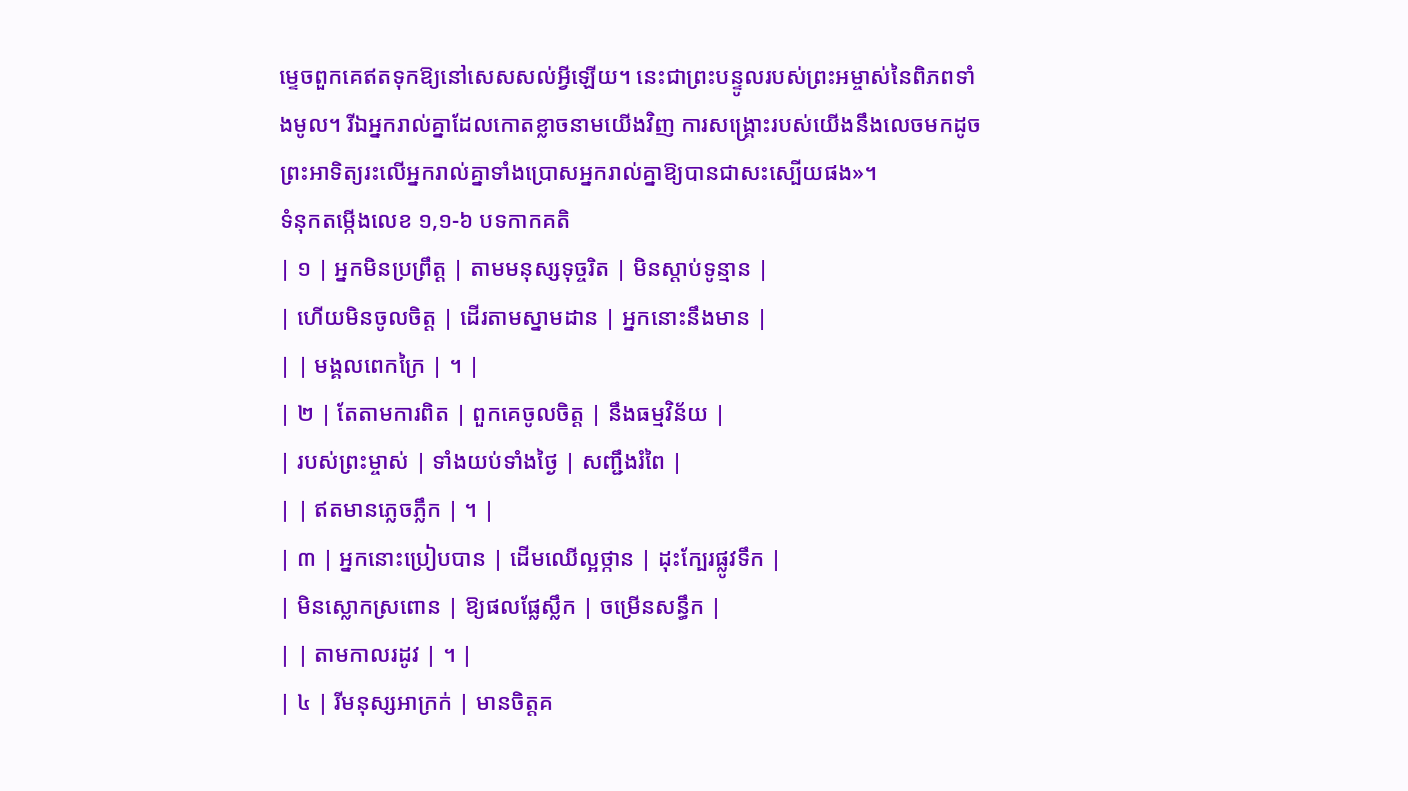ម្ទេចពួកគេឥតទុកឱ្យនៅសេសសល់អ្វីឡើយ។ នេះជាព្រះបន្ទូលរបស់ព្រះអម្ចាស់នៃពិភពទាំងមូល។ រីឯអ្នករាល់គ្នាដែលកោតខ្លាចនាមយើងវិញ ការសង្គ្រោះរបស់យើងនឹងលេចមកដូចព្រះអាទិត្យរះលើអ្នករាល់គ្នាទាំងប្រោសអ្នករាល់គ្នាឱ្យបានជាសះស្បើយផង»។
ទំនុកតម្កើងលេខ ១,១-៦ បទកាកគតិ
| ១ | អ្នកមិនប្រព្រឹត្ត | តាមមនុស្សទុច្ចរិត | មិនស្ដាប់ទូន្មាន |
| ហើយមិនចូលចិត្ត | ដើរតាមស្នាមដាន | អ្នកនោះនឹងមាន |
| | មង្គលពេកក្រៃ | ។ |
| ២ | តែតាមការពិត | ពួកគេចូលចិត្ត | នឹងធម្មវិន័យ |
| របស់ព្រះម្ចាស់ | ទាំងយប់ទាំងថ្ងៃ | សញ្ជឹងរំពៃ |
| | ឥតមានភ្លេចភ្លឹក | ។ |
| ៣ | អ្នកនោះប្រៀបបាន | ដើមឈើល្អថ្កាន | ដុះក្បែរផ្លូវទឹក |
| មិនស្លោកស្រពោន | ឱ្យផលផ្លែស្លឹក | ចម្រើនសន្ធឹក |
| | តាមកាលរដូវ | ។ |
| ៤ | រីមនុស្សអាក្រក់ | មានចិត្តគ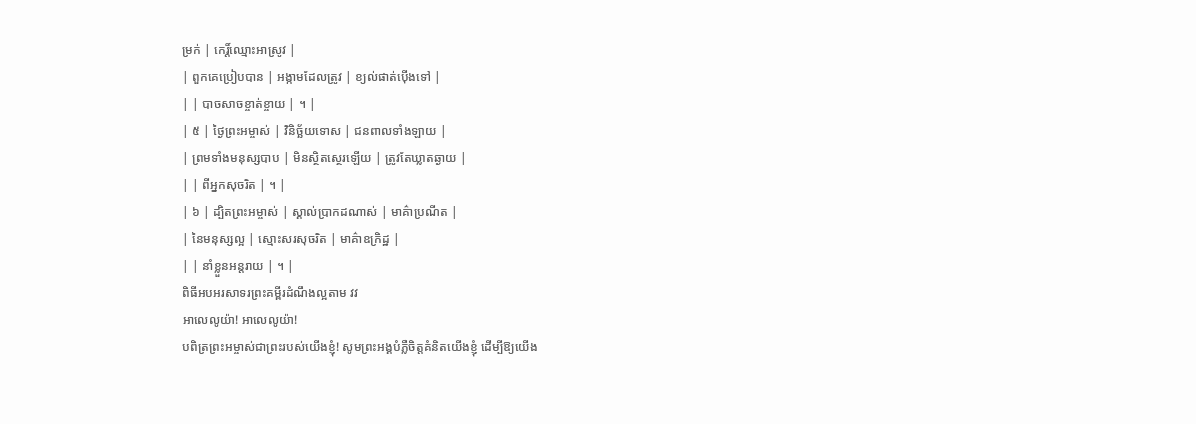ម្រក់ | កេរិ៍្ដឈ្មោះអាស្រូវ |
| ពួកគេប្រៀបបាន | អង្កាមដែលត្រូវ | ខ្យល់ផាត់ប៉ើងទៅ |
| | បាចសាចខ្ចាត់ខ្ចាយ | ។ |
| ៥ | ថ្ងៃព្រះអម្ចាស់ | វិនិច្ឆ័យទោស | ជនពាលទាំងឡាយ |
| ព្រមទាំងមនុស្សបាប | មិនស្ថិតស្ថេរឡើយ | ត្រូវតែឃ្លាតឆ្ងាយ |
| | ពីអ្នកសុចរិត | ។ |
| ៦ | ដ្បិតព្រះអម្ចាស់ | ស្គាល់ប្រាកដណាស់ | មាគ៌ាប្រណីត |
| នៃមនុស្សល្អ | ស្មោះសរសុចរិត | មាគ៌ាឧក្រិដ្ឋ |
| | នាំខ្លួនអន្ដរាយ | ។ |
ពិធីអបអរសាទរព្រះគម្ពីរដំណឹងល្អតាម វវ
អាលេលូយ៉ា! អាលេលូយ៉ា!
បពិត្រព្រះអម្ចាស់ជាព្រះរបស់យើងខ្ញុំ! សូមព្រះអង្គបំភ្លឺចិត្តគំនិតយើងខ្ញុំ ដើម្បីឱ្យយើង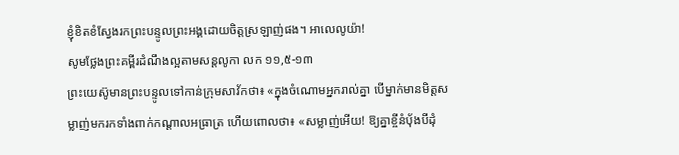ខ្ញុំខិតខំស្វែងរកព្រះបន្ទូលព្រះអង្គដោយចិត្តស្រឡាញ់ផង។ អាលេលូយ៉ា!
សូមថ្លែងព្រះគម្ពីរដំណឹងល្អតាមសន្តលូកា លក ១១,៥-១៣
ព្រះយេស៊ូមានព្រះបន្ទូលទៅកាន់ក្រុមសាវ័កថា៖ «ក្នុងចំណោមអ្នករាល់គ្នា បើម្នាក់មានមិត្តសម្លាញ់មករកទាំងពាក់កណ្ដាលអធ្រាត្រ ហើយពោលថា៖ «សម្លាញ់អើយ! ឱ្យគ្នាខ្ចីនំប័ុងបីដុំ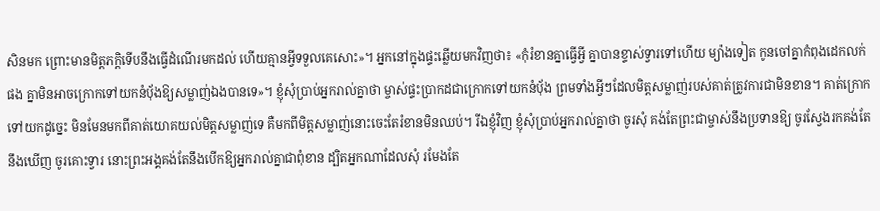សិនមក ព្រោះមានមិត្តភក្ដិទើបនឹងធ្វើដំណើរមកដល់ ហើយគ្មានអ្វីទទួលគេសោះ»។ អ្នកនៅក្នុងផ្ទះឆ្លើយមកវិញថា៖ «កុំរំខានគ្នាធ្វើអ្វី គ្នាបានខ្ទាស់ទ្វារទៅហើយ ម្យ៉ាងទៀត កូនចៅគ្នាកំពុងដេកលក់ផង គ្នាមិនអាចក្រោកទៅយកនំប័ុងឱ្យសម្លាញ់ឯងបានទេ»។ ខ្ញុំសុំប្រាប់អ្នករាល់គ្នាថា ម្ចាស់ផ្ទះប្រាកដជាក្រោកទៅយកនំប័ុង ព្រមទាំងអ្វីៗដែលមិត្តសម្លាញ់របស់គាត់ត្រូវការជាមិនខាន។ គាត់ក្រោកទៅយកដូច្នេះ មិនមែនមកពីគាត់យោគយល់មិត្តសម្លាញ់ទេ គឺមកពីមិត្ដសម្លាញ់នោះចេះតែរំខានមិនឈប់។ រីឯខ្ញុំវិញ ខ្ញុំសុំប្រាប់អ្នករាល់គ្នាថា ចូរសុំ គង់តែព្រះជាម្ចាស់នឹងប្រទានឱ្យ ចូរស្វែងរកគង់តែនឹងឃើញ ចូរគោះទ្វារ នោះព្រះអង្គគង់តែនឹងបើកឱ្យអ្នករាល់គ្នាជាពុំខាន ដ្បិតអ្នកណាដែលសុំ រមែងតែ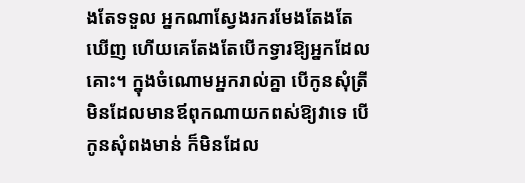ងតែទទួល អ្នកណាស្វែងរករមែងតែងតែឃើញ ហើយគេតែងតែបើកទ្វារឱ្យអ្នកដែលគោះ។ ក្នុងចំណោមអ្នករាល់គ្នា បើកូនសុំត្រី មិនដែលមានឪពុកណាយកពស់ឱ្យវាទេ បើកូនសុំពងមាន់ ក៏មិនដែល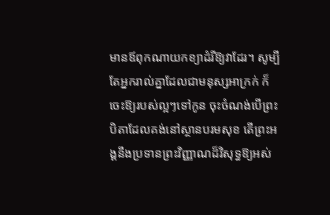មានឪពុកណាយកខ្យាដំរីឱ្យវាដែរ។ សូម្បីតែអ្នករាល់គ្នាដែលជាមនុស្សអាក្រក់ ក៏ចេះឱ្យរបស់ល្អៗទៅកូន ចុះចំណង់បើព្រះបិតាដែលគង់នៅស្ថានបរមសុខ តើព្រះអង្គនឹងប្រទានព្រះវិញ្ញាណដ៏វិសុទ្ធឱ្យអស់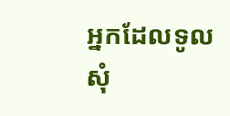អ្នកដែលទូលសុំ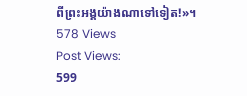ពីព្រះអង្គយ៉ាងណាទៅទៀត!»។
578 Views
Post Views:
599